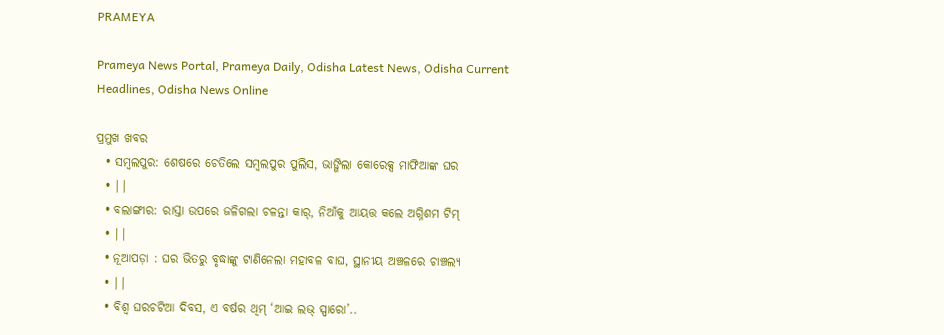PRAMEYA

Prameya News Portal, Prameya Daily, Odisha Latest News, Odisha Current Headlines, Odisha News Online

ପ୍ରମୁଖ ଖବର
  • ସମ୍ବଲପୁର: ଶେଷରେ ଚେତିଲେ ସମ୍ବଲପୁର ପୁଲିସ, ଭାଙ୍ଗିଲା କୋରେକ୍ସ ମାଫିଆଙ୍କ ଘର
  • ||
  • ବଲାଙ୍ଗୀର: ରାସ୍ତା ଉପରେ ଜଳିଗଲା ଚଳନ୍ତା କାର୍, ନିଆଁକୁ ଆୟତ୍ତ କଲେ ଅଗ୍ନିଶମ ଟିମ୍
  • ||
  • ନୂଆପଡ଼ା : ଘର ଭିତରୁ ବୃଦ୍ଧାଙ୍କୁ ଟାଣିନେଲା ମହାବଳ ବାଘ, ସ୍ଥାନୀୟ ଅଞ୍ଚଳରେ ଚାଞ୍ଚଲ୍ୟ
  • ||
  • ବିଶ୍ୱ ଘରଚଟିଆ ଦିବସ, ଏ ବର୍ଷର ଥିମ୍ ‘ଆଇ ଲଭ୍‌ ସ୍ପାରୋ’..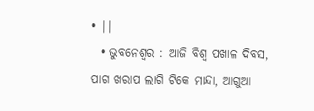• ||
  • ଭୁବନେଶ୍ଵର : ଆଜି ବିଶ୍ୱ ପଖାଳ ଦିବସ, ପାଗ ଖରାପ ଲାଗି ଟିକେ ମାନ୍ଦା, ଆଗୁଆ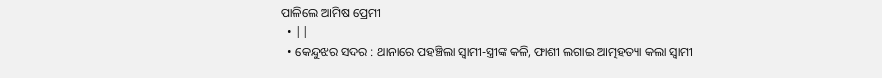ପାଳିଲେ ଆମିଷ ପ୍ରେମୀ
  • ||
  • କେନ୍ଦୁଝର ସଦର : ଥାନାରେ ପହଞ୍ଚିଲା ସ୍ଵାମୀ-ସ୍ତ୍ରୀଙ୍କ କଳି, ଫାଶୀ ଲଗାଇ ଆତ୍ମହତ୍ୟା କଲା ସ୍ଵାମୀ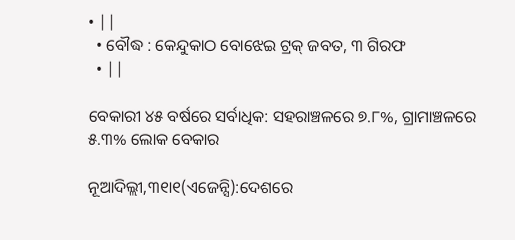• ||
  • ବୌଦ୍ଧ : କେନ୍ଦୁକାଠ ବୋଝେଇ ଟ୍ରକ୍ ଜବତ, ୩ ଗିରଫ
  • ||

ବେକାରୀ ୪୫ ବର୍ଷରେ ସର୍ବାଧିକ: ସହରାଞ୍ଚଳରେ ୭.୮%, ଗ୍ରାମାଞ୍ଚଳରେ ୫.୩% ଲୋକ ବେକାର

ନୂଆଦିଲ୍ଲୀ,୩୧ା୧(ଏଜେନ୍ସି):ଦେଶରେ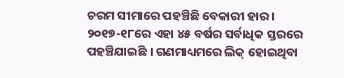ଚରମ ସୀମାରେ ପହଞ୍ଚିଛି ବେକାରୀ ହାର । ୨୦୧୭-୧୮ରେ ଏହା ୪୫ ବର୍ଷର ସର୍ବାଧିକ ସ୍ତରରେ ପହଞ୍ଚିଯାଇଛି । ଗଣମାଧ୍ୟମରେ ଲିକ୍‌ ହୋଇଥିବା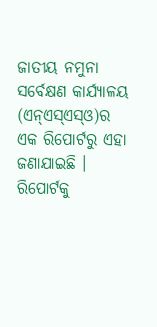ଜାତୀୟ ନମୁନା ସର୍ବେକ୍ଷଣ କାର୍ଯ୍ୟାଳୟ (ଏନ୍‌ଏସ୍‌ଏସ୍‌ଓ)ର ଏକ ରିପୋର୍ଟରୁ ଏହା ଜଣାଯାଇଛି । ରିପୋର୍ଟକୁ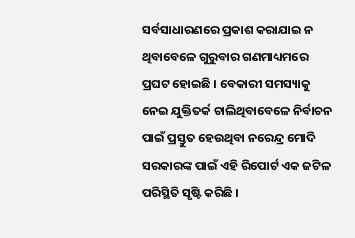ସର୍ବସାଧାରଣରେ ପ୍ରକାଶ କରାଯାଇ ନ ଥିବାବେଳେ ଗୁରୁବାର ଗଣମାଧ୍ୟମରେ ପ୍ରଘଟ ହୋଇଛି । ବେକାରୀ ସମସ୍ୟାକୁ ନେଇ ଯୁକ୍ତିତର୍କ ଚାଲିଥିବାବେଳେ ନିର୍ବାଚନ ପାଇଁ ପ୍ରସ୍ତୁତ ହେଉଥିବା ନରେନ୍ଦ୍ର ମୋଦି ସରକାରଙ୍କ ପାଇଁ ଏହି ରିପୋର୍ଟ ଏକ ଜଟିଳ ପରିସ୍ଥିତି ସୃଷ୍ଟି କରିଛି ।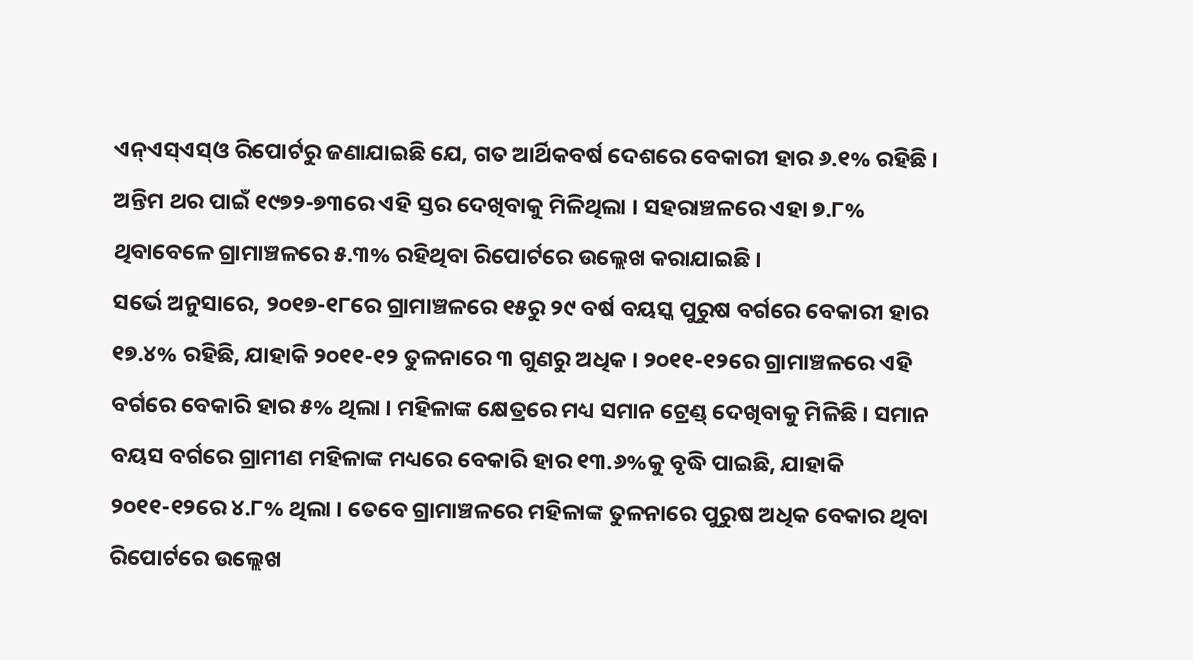ଏନ୍‌ଏସ୍‌ଏସ୍‌ଓ ରିପୋର୍ଟରୁ ଜଣାଯାଇଛି ଯେ, ଗତ ଆର୍ଥିକବର୍ଷ ଦେଶରେ ବେକାରୀ ହାର ୬.୧% ରହିଛି । ଅନ୍ତିମ ଥର ପାଇଁ ୧୯୭୨-୭୩ରେ ଏହି ସ୍ତର ଦେଖିବାକୁ ମିଳିଥିଲା । ସହରାଞ୍ଚଳରେ ଏହା ୭.୮% ଥିବାବେଳେ ଗ୍ରାମାଞ୍ଚଳରେ ୫.୩% ରହିଥିବା ରିପୋର୍ଟରେ ଉଲ୍ଲେଖ କରାଯାଇଛି ।
ସର୍ଭେ ଅନୁସାରେ, ୨୦୧୭-୧୮ରେ ଗ୍ରାମାଞ୍ଚଳରେ ୧୫ରୁ ୨୯ ବର୍ଷ ବୟସ୍କ ପୁରୁଷ ବର୍ଗରେ ବେକାରୀ ହାର ୧୭.୪% ରହିଛି, ଯାହାକି ୨୦୧୧-୧୨ ତୁଳନାରେ ୩ ଗୁଣରୁ ଅଧିକ । ୨୦୧୧-୧୨ରେ ଗ୍ରାମାଞ୍ଚଳରେ ଏହି ବର୍ଗରେ ବେକାରି ହାର ୫% ଥିଲା । ମହିଳାଙ୍କ କ୍ଷେତ୍ରରେ ମଧ୍ୟ ସମାନ ଟ୍ରେଣ୍ଡ୍‌ ଦେଖିବାକୁ ମିଳିଛି । ସମାନ ବୟସ ବର୍ଗରେ ଗ୍ରାମୀଣ ମହିଳାଙ୍କ ମଧ୍ୟରେ ବେକାରି ହାର ୧୩.୬%କୁ ବୃଦ୍ଧି ପାଇଛି, ଯାହାକି ୨୦୧୧-୧୨ରେ ୪.୮% ଥିଲା । ତେବେ ଗ୍ରାମାଞ୍ଚଳରେ ମହିଳାଙ୍କ ତୁଳନାରେ ପୁରୁଷ ଅଧିକ ବେକାର ଥିବା ରିପୋର୍ଟରେ ଉଲ୍ଲେଖ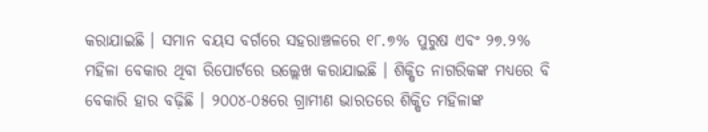କରାଯାଇଛି । ସମାନ ବୟସ ବର୍ଗରେ ସହରାଞ୍ଚଳରେ ୧୮.୭% ପୁରୁଷ ଏବଂ ୨୭.୨% ମହିଳା ବେକାର ଥିବା ରିପୋର୍ଟରେ ଉଲ୍ଲେଖ କରାଯାଇଛି । ଶିକ୍ଷିତ ନାଗରିକଙ୍କ ମଧ୍ୟରେ ବି ବେକାରି ହାର ବଢ଼ିଛି । ୨୦୦୪-୦୫ରେ ଗ୍ରାମୀଣ ଭାରତରେ ଶିକ୍ଷିତ ମହିଳାଙ୍କ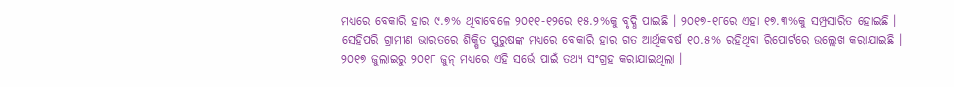ମଧ୍ୟରେ ବେକାରି ହାର ୯.୭% ଥିବାବେଳେ ୨୦୧୧-୧୨ରେ ୧୫.୨%କୁ ବୃଦ୍ଧି ପାଇଛି । ୨୦୧୭-୧୮ରେ ଏହା ୧୭.୩%କୁ ସମ୍ପ୍ରସାରିତ ହୋଇଛି । ସେହିପରି ଗ୍ରାମୀଣ ଭାରତରେ ଶିକ୍ଷିତ ପୁରୁଷଙ୍କ ମଧ୍ୟରେ ବେକାରି ହାର ଗତ ଆର୍ଥିକବର୍ଷ ୧୦.୫% ରହିଥିବା ରିପୋର୍ଟରେ ଉଲ୍ଲେଖ କରାଯାଇଛି ।
୨୦୧୭ ଜୁଲାଇରୁ ୨୦୧୮ ଜୁନ୍‌ ମଧ୍ୟରେ ଏହି ସର୍ଭେ ପାଇଁ ତଥ୍ୟ ସଂଗ୍ରହ କରାଯାଇଥିଲା ।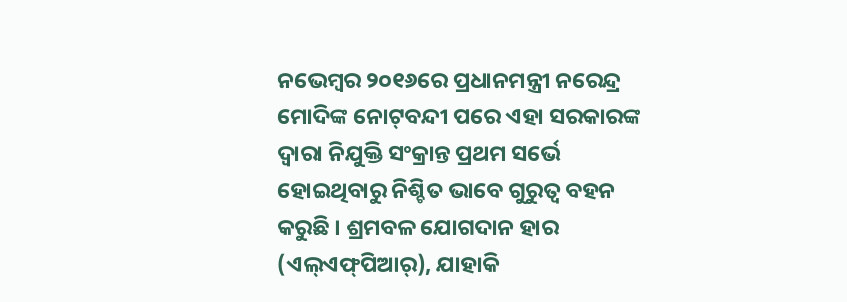ନଭେମ୍ବର ୨୦୧୬ରେ ପ୍ରଧାନମନ୍ତ୍ରୀ ନରେନ୍ଦ୍ର ମୋଦିଙ୍କ ନୋଟ୍‌ବନ୍ଦୀ ପରେ ଏହା ସରକାରଙ୍କ ଦ୍ୱାରା ନିଯୁକ୍ତି ସଂକ୍ରାନ୍ତ ପ୍ରଥମ ସର୍ଭେ ହୋଇଥିବାରୁ ନିଶ୍ଚିତ ଭାବେ ଗୁରୁତ୍ୱ ବହନ କରୁଛି । ଶ୍ରମବଳ ଯୋଗଦାନ ହାର (ଏଲ୍‌ଏଫ୍‌ପିଆର୍‌), ଯାହାକି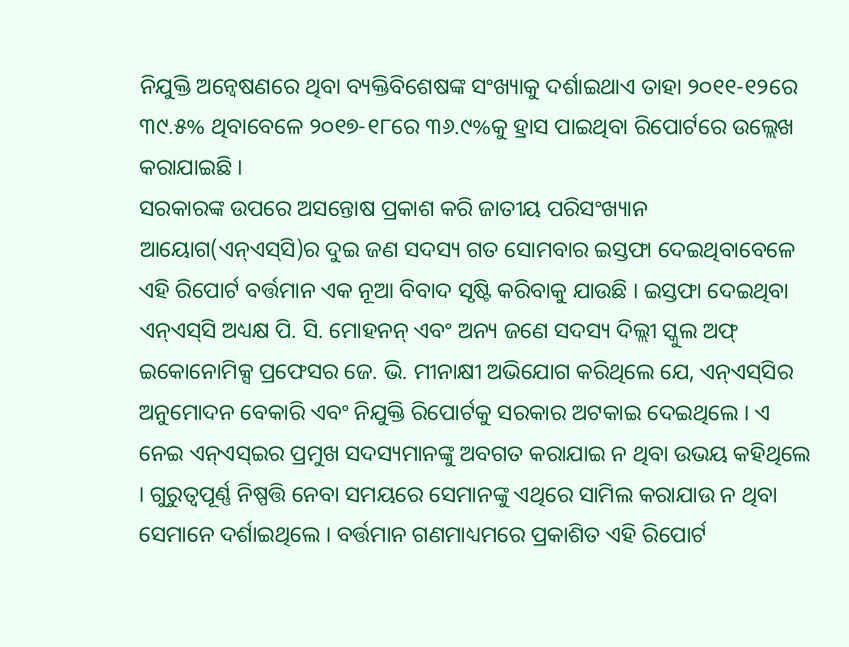ନିଯୁକ୍ତି ଅନ୍ୱେଷଣରେ ଥିବା ବ୍ୟକ୍ତିବିଶେଷଙ୍କ ସଂଖ୍ୟାକୁ ଦର୍ଶାଇଥାଏ ତାହା ୨୦୧୧-୧୨ରେ ୩୯.୫% ଥିବାବେଳେ ୨୦୧୭-୧୮ରେ ୩୬.୯%କୁ ହ୍ରାସ ପାଇଥିବା ରିପୋର୍ଟରେ ଉଲ୍ଲେଖ କରାଯାଇଛି ।
ସରକାରଙ୍କ ଉପରେ ଅସନ୍ତୋଷ ପ୍ରକାଶ କରି ଜାତୀୟ ପରିସଂଖ୍ୟାନ ଆୟୋଗ(ଏନ୍‌ଏସ୍‌ସି)ର ଦୁଇ ଜଣ ସଦସ୍ୟ ଗତ ସୋମବାର ଇସ୍ତଫା ଦେଇଥିବାବେଳେ ଏହି ରିପୋର୍ଟ ବର୍ତ୍ତମାନ ଏକ ନୂଆ ବିବାଦ ସୃଷ୍ଟି କରିବାକୁ ଯାଉଛି । ଇସ୍ତଫା ଦେଇଥିବା ଏନ୍‌ଏସ୍‌ସି ଅଧ୍ୟକ୍ଷ ପି. ସି. ମୋହନନ୍‌ ଏବଂ ଅନ୍ୟ ଜଣେ ସଦସ୍ୟ ଦିଲ୍ଲୀ ସ୍କୁଲ ଅଫ୍‌ ଇକୋନୋମିକ୍ସ ପ୍ରଫେସର ଜେ. ଭି. ମୀନାକ୍ଷୀ ଅଭିଯୋଗ କରିଥିଲେ ଯେ, ଏନ୍‌ଏସ୍‌ସିର ଅନୁମୋଦନ ବେକାରି ଏବଂ ନିଯୁକ୍ତି ରିପୋର୍ଟକୁ ସରକାର ଅଟକାଇ ଦେଇଥିଲେ । ଏ ନେଇ ଏନ୍‌ଏସ୍‌ଇର ପ୍ରମୁଖ ସଦସ୍ୟମାନଙ୍କୁ ଅବଗତ କରାଯାଇ ନ ଥିବା ଉଭୟ କହିଥିଲେ । ଗୁରୁତ୍ୱପୂର୍ଣ୍ଣ ନିଷ୍ପତ୍ତି ନେବା ସମୟରେ ସେମାନଙ୍କୁ ଏଥିରେ ସାମିଲ କରାଯାଉ ନ ଥିବା ସେମାନେ ଦର୍ଶାଇଥିଲେ । ବର୍ତ୍ତମାନ ଗଣମାଧ୍ୟମରେ ପ୍ରକାଶିତ ଏହି ରିପୋର୍ଟ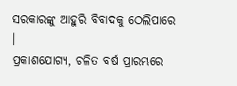ସରକାରଙ୍କୁ ଆହୁରି ବିବାଦକୁ ଠେଲିପାରେ ।
ପ୍ରକାଶଯୋଗ୍ୟ, ଚଳିତ ବର୍ଷ ପ୍ରାରମ୍ଭରେ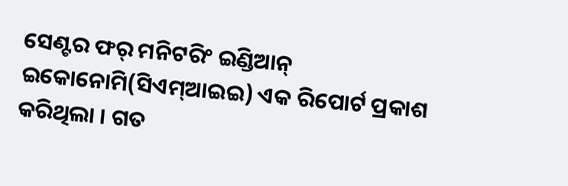ସେଣ୍ଟର ଫର୍‌ ମନିଟରିଂ ଇଣ୍ଡିଆନ୍‌ ଇକୋନୋମି(ସିଏମ୍‌ଆଇଇ) ଏକ ରିପୋର୍ଟ ପ୍ରକାଶ କରିଥିଲା । ଗତ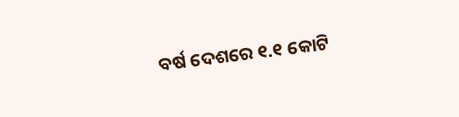ବର୍ଷ ଦେଶରେ ୧.୧ କୋଟି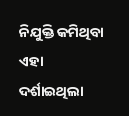ନିଯୁକ୍ତି କମିଥିବା ଏହା ଦର୍ଶାଇଥିଲା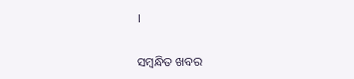।

ସମ୍ବନ୍ଧିତ ଖବର